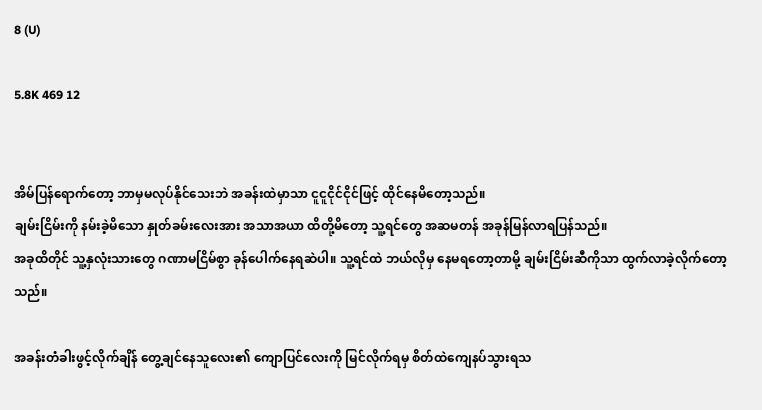8 (U)

5.8K 469 12


အိမ်ပြန်ရောက်တော့ ဘာမှမလုပ်နိုင်သေးဘဲ အခန်းထဲမှာသာ ငူငူငိုင်ငိုင်ဖြင့် ထိုင်နေမိတော့သည်။
ချမ်းငြိမ်းကို နမ်းခဲ့မိသော နှုတ်ခမ်းလေးအား အသာအယာ ထိတို့မိတော့ သူ့ရင်တွေ အဆမတန် အခုန်မြန်လာရပြန်သည်။
အခုထိတိုင် သူ့နှလုံးသားတွေ ဂဏာမငြိမ်စွာ ခုန်ပေါက်နေရဆဲပါ။ သူ့ရင်ထဲ ဘယ်လိုမှ နေမရတော့တာမို့ ချမ်းငြိမ်းဆီကိုသာ ထွက်လာခဲ့လိုက်တော့သည်။

အခန်းတံခါးဖွင့်လိုက်ချိန် တွေ့ချင်နေသူလေး၏ ကျောပြင်လေးကို မြင်လိုက်ရမှ စိတ်ထဲကျေနပ်သွားရသ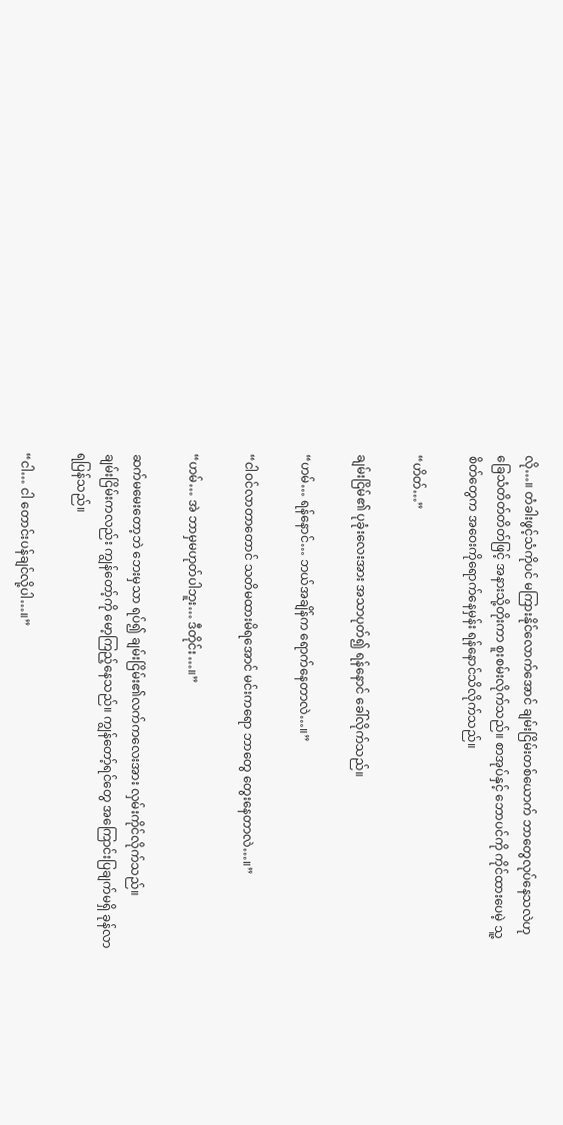လို…။ တံခါးဖွင့်သံကိုပင် မကြားနိုင်လောက်အောင် ချမ်းငြိမ်းတစ်ယောက် ဘာတွေလုပ်နေသလဲဟု ခြေသံတိတ်တိတ်ဖြင့် အနားသို့တိုးကာ စူးစမ်းလိုက်သည်။ စာအုပ်နှင့် ဘောပင်ကို ကိုင်ထားပေမဲ့ သူ့စိတ်တွေက အဝေးကိုရောက်နေမှန်း ရန်နောင်သိလိုက်သည်။

“ဟိတ်…”

ချမ်းငြိမ်၏ ပုခုံးလေးအား အသာပုတ်၍ ရန်နောင် ခေါ်လိုက်သည်။

“ဟမ်… ရန်နောင်… ဘယ်အချိန်က ရောက်နေတာလဲ…။”

“ငါဝင်လာတာတောင် သတိမထားမိရအောင် မင်းကရော ဘာတွေ တွေးနေတာလဲ…။”

“ဟမ်… အဲ ဘာမှမဟုတ်ပါဘူး… ဒီတိုင်း…။”

ဆက်မမေးတော့ဘဲ ဘေးမှသာ ရပ်၍ ချမ်းငြိမ်း၏လက်ကလေးအား လှမ်းကိုင်လိုက်သည်။
ချမ်းငြိမ်းကလည်း ကျွန်တော့်ကို မော့ကြည့်နေသည်။ ကျွန်တော့်ရင်တွေ အကြောင်းပြချက်မရှိ ခုန်လာရပြန်သည်။

“ငါ… ငါ တောင်းပန်ချင်လို့ပါ…။”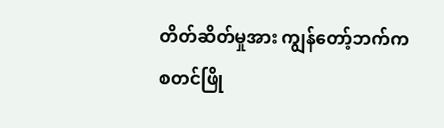တိတ်ဆိတ်မှုအား ကျွန်တော့်ဘက်က စတင်ဖြို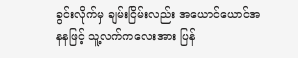ခွင်းလိုက်မှ ချမ်းငြိမ်းလည်း အယောင်ယောင်အနနဖြင့် သူ့လက်ကလေးအား ပြန်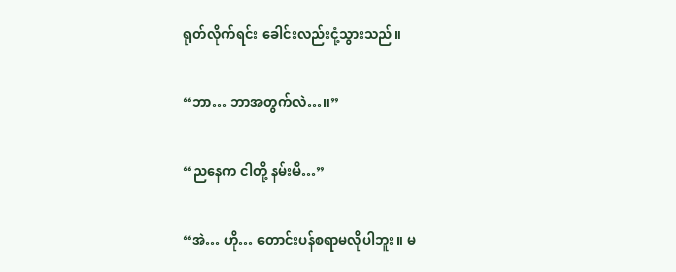ရုတ်လိုက်ရင်း ခေါင်းလည်းငုံ့သွားသည်။

“ဘာ… ဘာအတွက်လဲ…။”

“ညနေက ငါတို့ နမ်းမိ…”

“အဲ… ဟို… တောင်းပန်စရာမလိုပါဘူး။ မ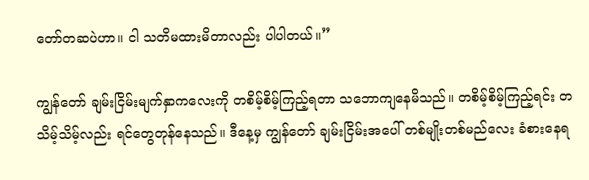တော်တဆပဲဟာ။ ငါ သတိမထားမိတာလည်း ပါပါတယ်။”

ကျွန်တော် ချမ်းငြိမ်းမျက်နှာကလေးကို တစိမ့်စိမ့်ကြည့်ရတာ သဘောကျနေမိသည်။ တစိမ့်စိမ့်ကြည့်ရင်း တသိမ့်သိမ့်လည်း ရင်တွေတုန်နေသည်။ ဒီနေ့မှ ကျွန်တော် ချမ်းငြိမ်းအပေါ် တစ်မျိုးတစ်မည်လေး ခံစားနေရ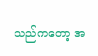သည်ကတော့ အ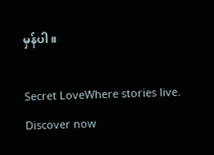မှန်ပါ။

Secret LoveWhere stories live. Discover now